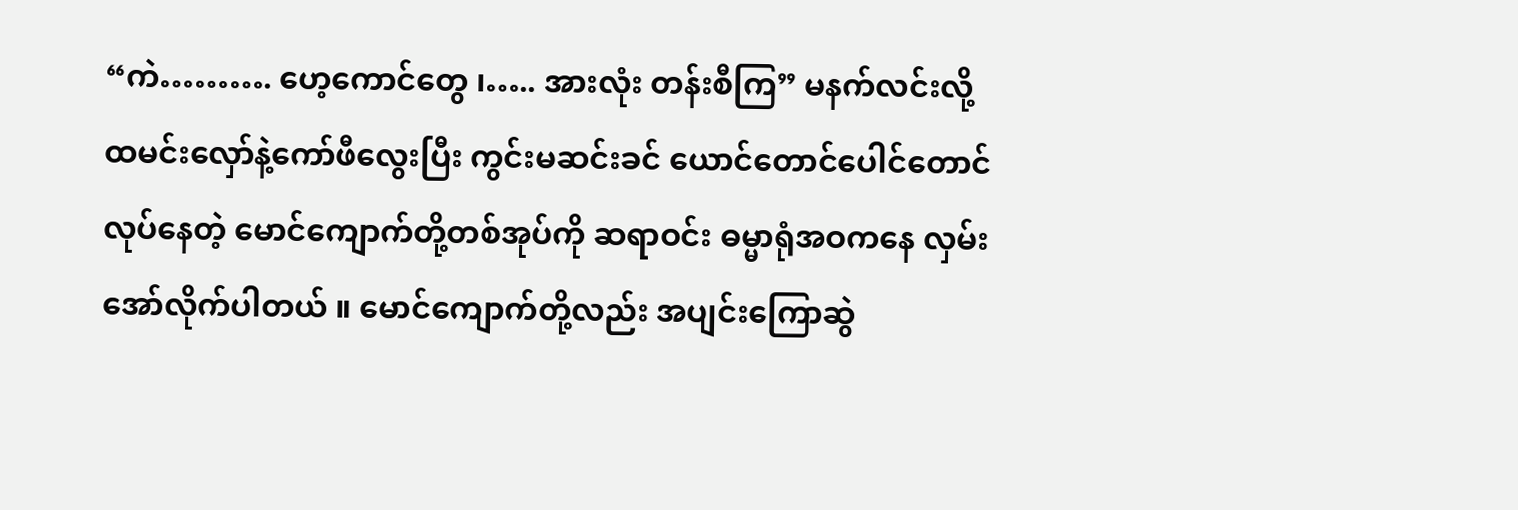“ကဲ………. ဟေ့ကောင်တွေ ၊….. အားလုံး တန်းစီကြ” မနက်လင်းလို့ ထမင်းလှော်နဲ့ကော်ဖီလွေးပြီး ကွင်းမဆင်းခင် ယောင်တောင်ပေါင်တောင်လုပ်နေတဲ့ မောင်ကျောက်တို့တစ်အုပ်ကို ဆရာဝင်း ဓမ္မာရုံအဝကနေ လှမ်းအော်လိုက်ပါတယ် ။ မောင်ကျောက်တို့လည်း အပျင်းကြောဆွဲ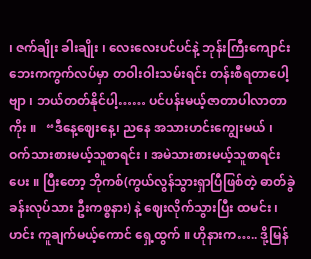၊ ဇက်ချိုး ခါးချိုး ၊ လေးလေးပင်ပင်နဲ့ ဘုန်းကြီးကျောင်းဘေးကကွက်လပ်မှာ တဝါးဝါးသမ်းရင်း တန်းစီရတာပေါ့ဗျာ ၊ ဘယ်တတ်နိုင်ပါ့…… ပင်ပန်းမယ့်ဇာတာပါလာတာကိုး ။   “ဒီနေ့ဈေးနေ့၊ ညနေ အသားဟင်းကျွေးမယ် ၊ ဝက်သားစားမယ့်သူစာရင်း ၊ အမဲသားစားမယ့်သူစာရင်းပေး ။ ပြီးတော့ ဘိုကစ်(ကွယ်လွန်သွားရှာပြီဖြစ်တဲ့ ဓာတ်ခွဲခန်းလုပ်သား ဦးကစ္စနား) နဲ့ ဈေးလိုက်သွားပြီး ထမင်း ၊ ဟင်း ကူချက်မယ့်ကောင် ရှေ့ထွက် ။ ဟိုနားက….. ဒို့မြန်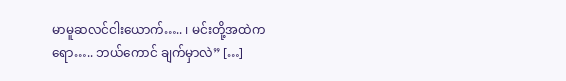မာမူဆလင်ငါးယောက်….. ၊ မင်းတို့အထဲကရော….. ဘယ်ကောင် ချက်မှာလဲ” […]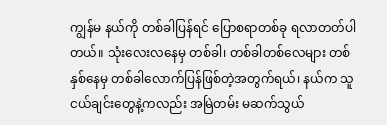ကျွန်မ နယ်ကို တစ်ခါပြန်ရင် ပြောစရာတစ်ခု ရလာတတ်ပါတယ်။ သုံးလေးလနေမှ တစ်ခါ၊ တစ်ခါတစ်လေများ တစ်နှစ်နေမှ တစ်ခါလောက်ပြန်ဖြစ်တဲ့အတွက်ရယ်၊ နယ်က သူငယ်ချင်းတွေနဲ့ကလည်း အမြဲတမ်း မဆက်သွယ်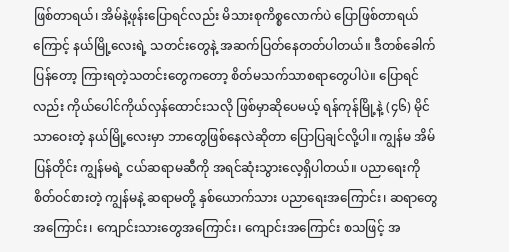ဖြစ်တာရယ်၊ အိမ်နဲ့ဖုန်းပြောရင်လည်း မိသားစုကိစ္စလောက်ပဲ ပြောဖြစ်တာရယ်ကြောင့် နယ်မြို့လေးရဲ့ သတင်းတွေနဲ့ အဆက်ပြတ်နေတတ်ပါတယ်။ ဒီတစ်ခေါက်ပြန်တော့ ကြားရတဲ့သတင်းတွေကတော့ စိတ်မသက်သာစရာတွေပါပဲ။ ပြောရင်လည်း ကိုယ်ပေါင်ကိုယ်လှန်ထောင်းသလို ဖြစ်မှာဆိုပေမယ့် ရန်ကုန်မြို့နဲ့ (၄၆) မိုင်သာဝေးတဲ့ နယ်မြို့လေးမှာ ဘာတွေဖြစ်နေလဲဆိုတာ ပြောပြချင်လို့ပါ။ ကျွန်မ အိမ်ပြန်တိုင်း ကျွန်မရဲ့ ငယ်ဆရာမဆီကို အရင်ဆုံးသွားလေ့ရှိပါတယ်။ ပညာရေးကို စိတ်ဝင်စားတဲ့ ကျွန်မနဲ့ ဆရာမတို့ နှစ်ယောက်သား ပညာရေးအကြောင်း၊ ဆရာတွေအကြောင်း၊ ကျောင်းသားတွေအကြောင်း၊ ကျောင်းအကြောင်း စသဖြင့် အ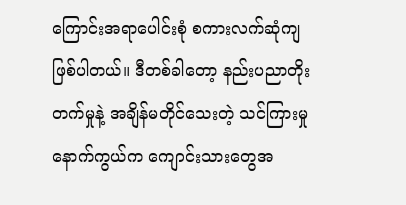ကြောင်းအရာပေါင်းစုံ စကားလက်ဆုံကျဖြစ်ပါတယ်။ ဒီတစ်ခါတော့ နည်းပညာတိုးတက်မှုနဲ့ အချိန်မတိုင်သေးတဲ့ သင်ကြားမှုနောက်ကွယ်က ကျောင်းသားတွေအ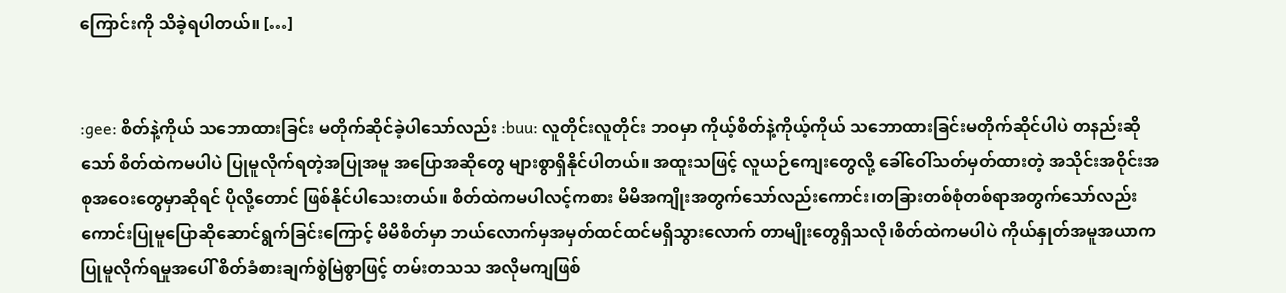ကြောင်းကို သိခဲ့ရပါတယ်။ […]


:gee: စိတ်နဲ့ကိုယ် သဘောထားခြင်း မတိုက်ဆိုင်ခဲ့ပါသော်လည်း :buu: လူတိုင်းလူတိုင်း ဘဝမှာ ကိုယ့်စိတ်နဲ့ကိုယ့်ကိုယ် သဘောထားခြင်းမတိုက်ဆိုင်ပါပဲ တနည်းဆိုသော် စိတ်ထဲကမပါပဲ ပြုမူလိုက်ရတဲ့အပြုအမူ အပြောအဆိုတွေ များစွာရှိနိုင်ပါတယ်။ အထူးသဖြင့် လူယဉ်ကျေးတွေလို့ ခေါ်ဝေါ်သတ်မှတ်ထားတဲ့ အသိုင်းအဝိုင်းအစုအဝေးတွေမှာဆိုရင် ပိုလို့တောင် ဖြစ်နိုင်ပါသေးတယ်။ စိတ်ထဲကမပါလင့်ကစား မိမိအကျိုးအတွက်သော်လည်းကောင်း၊တခြားတစ်စုံတစ်ရာအတွက်သော်လည်း ကောင်းပြုမူပြောဆိုဆောင်ရွက်ခြင်းကြောင့် မိမိစိတ်မှာ ဘယ်လောက်မှအမှတ်ထင်ထင်မရှိသွားလောက် တာမျိုးတွေရှိသလို၊စိတ်ထဲကမပါပဲ ကိုယ်နှုတ်အမူအယာကပြုမူလိုက်ရမှုအပေါ် စိတ်ခံစားချက်စွဲမြဲစွာဖြင့် တမ်းတသသ အလိုမကျဖြစ်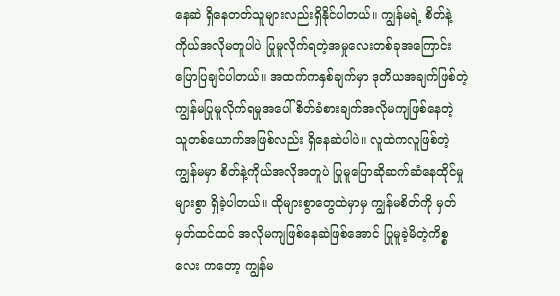နေဆဲ ရှိနေတတ်သူများလည်းရှိနိုင်ပါတယ်။ ကျွန်မရဲ့ စိတ်နဲ့ကိုယ်အလိုမတူပါပဲ ပြုမူလိုက်ရတဲ့အမှုလေးတစ်ခုအကြောင်းပြောပြချင်ပါတယ်။ အထက်ကနှစ်ချက်မှာ ဒုတိယအချက်ဖြစ်တဲ့ ကျွန်မပြုမူလိုက်ရမှုအပေါ် စိတ်ခံစားချက်အလိုမကျဖြစ်နေတဲ့ သူတစ်ယောက်အဖြစ်လည်း ရှိနေဆဲပါပဲ။ လူထဲကလူဖြစ်တဲ့ကျွန်မမှာ စိတ်နဲ့ကိုယ်အလိုအတူပဲ ပြုမူပြောဆိုဆက်ဆံနေထိုင်မှုများစွာ ရှိခဲ့ပါတယ်။ ထိုများစွာတွေထဲမှာမှ ကျွန်မစိတ်ကို မှတ်မှတ်ထင်ထင် အလိုမကျဖြစ်နေဆဲဖြစ်အောင် ပြုမူခဲ့မိတဲ့ကိစ္စလေး ကတော့ ကျွန်မ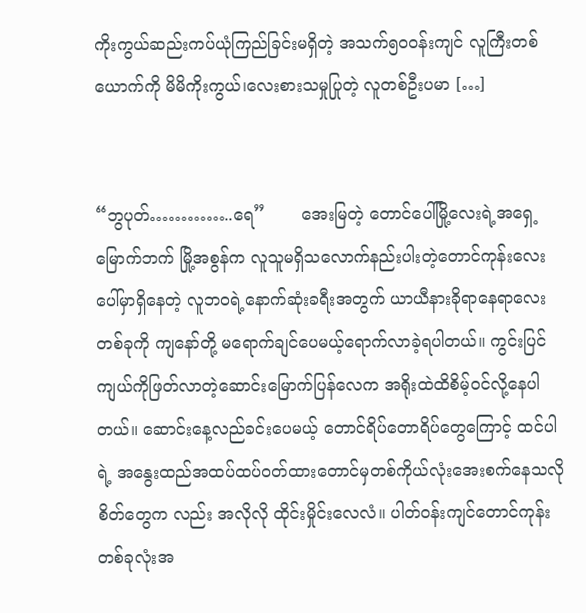ကိုးကွယ်ဆည်းကပ်ယုံကြည်ခြင်းမရှိတဲ့ အသက်၅၀ဝန်းကျင် လူကြီးတစ်ယောက်ကို မိမိကိုးကွယ်၊လေးစားသမှုပြုတဲ့ လူတစ်ဦးပမာ […]


“ဘွပုတ်…………..ရေ”       အေးမြတဲ့ တောင်ပေါ်မြို့လေးရဲ့အရှေ့မြောက်ဘက် မြို့အစွန်က လူသူမရှိသလောက်နည်းပါးတဲ့တောင်ကုန်းလေးပေါ်မှာရှိနေတဲ့ လူဘဝရဲ့နောက်ဆုံးခရီးအတွက် ယာယီနားခိုရာနေရာလေးတစ်ခုကို ကျနော်တို့ မရောက်ချင်ပေမယ့်ရောက်လာခဲ့ရပါတယ်။ ကွင်းပြင်ကျယ်ကိုဖြတ်လာတဲ့ဆောင်းမြောက်ပြန်လေက အရိုးထဲထိစိမ့်ဝင်လို့နေပါတယ်။ ဆောင်းနေ့လည်ခင်းပေမယ့် တောင်ရိပ်တောရိပ်တွေကြောင့် ထင်ပါရဲ့ အနွေးထည်အထပ်ထပ်ဝတ်ထားတောင်မှတစ်ကိုယ်လုံးအေးစက်နေသလို စိတ်တွေက လည်း အလိုလို ထိုင်းမှိုင်းလေလံ။ ပါတ်ဝန်းကျင်တောင်ကုန်းတစ်ခုလုံးအ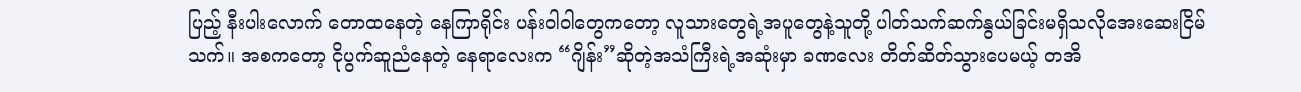ပြည့် နီးပါးလောက် တောထနေတဲ့ နေကြာရိုင်း ပန်းဝါဝါတွေကတော့ လူသားတွေရဲ့အပူတွေနဲ့သူတို့ ပါတ်သက်ဆက်နွယ်ခြင်းမရှိသလိုအေးဆေးငြိမ်သက်။ အစကတော့ ငိုပွက်ဆူညံနေတဲ့ နေရာလေးက “ဂျိန်း”ဆိုတဲ့အသံကြီးရဲ့အဆုံးမှာ ခဏလေး တိတ်ဆိတ်သွားပေမယ့် တအိ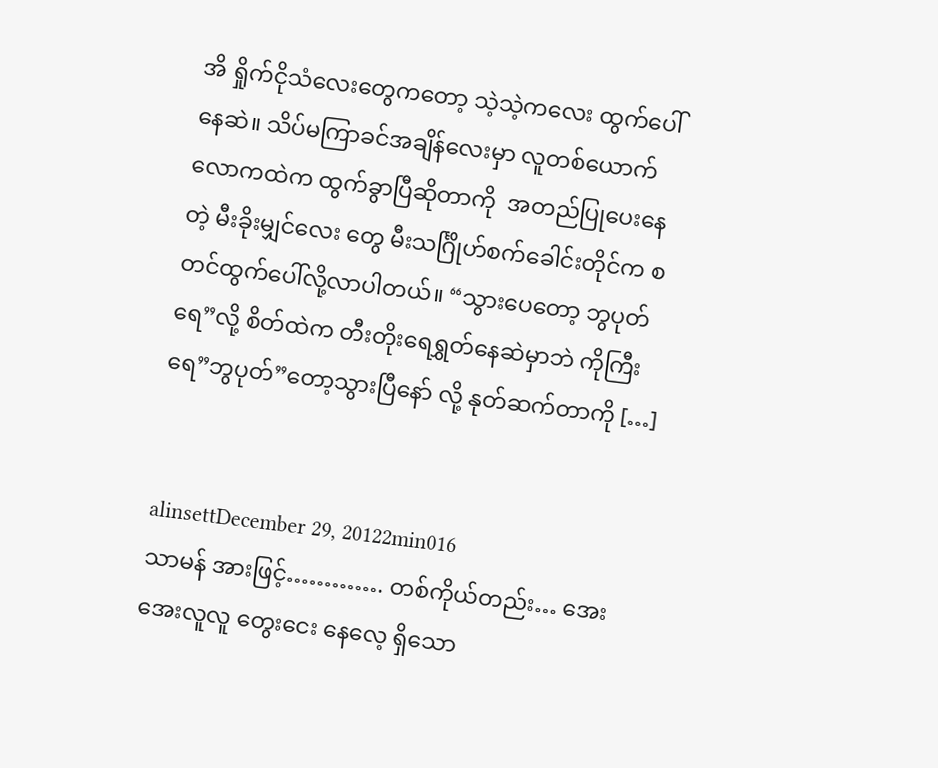အိ ရှိုက်ငိုသံလေးတွေကတော့ သဲ့သဲ့ကလေး ထွက်ပေါ်နေဆဲ။ သိပ်မကြာခင်အချိန်လေးမှာ လူတစ်ယောက်လောကထဲက ထွက်ခွာပြီဆိုတာကို  အတည်ပြုပေးနေတဲ့ မီးခိုးမျှင်လေး တွေ မီးသင်္ဂြိုဟ်စက်ခေါင်းတိုင်က စတင်ထွက်ပေါ်လို့လာပါတယ်။ “သွားပေတော့ ဘွပုတ် ရေ”လို့ စိတ်ထဲက တီးတိုးရေရွှတ်နေဆဲမှာဘဲ ကိုကြီးရေ”ဘွပုတ်”တော့သွားပြီနော် လို့ နုတ်ဆက်တာကို […]


alinsettDecember 29, 20122min016
သာမန် အားဖြင့်…………. တစ်ကိုယ်တည်း… အေးအေးလူလူ တွေးငေး နေလေ့ ရှိသော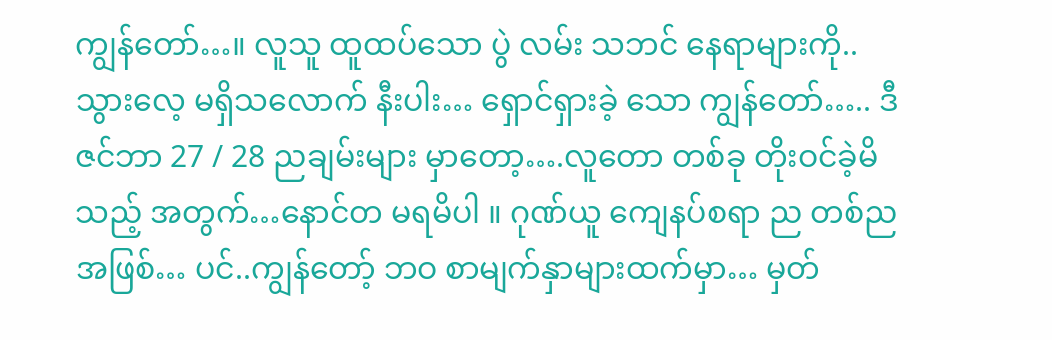ကျွန်တော်…။ လူသူ ထူထပ်သော ပွဲ လမ်း သဘင် နေရာများကို.. သွားလေ့ မရှိသလောက် နီးပါး… ရှောင်ရှားခဲ့ သော ကျွန်တော်….. ဒီဇင်ဘာ 27 / 28 ညချမ်းများ မှာတော့….လူတော တစ်ခု တိုးဝင်ခဲ့မိသည့် အတွက်…နောင်တ မရမိပါ ။ ဂုဏ်ယူ ကျေနပ်စရာ ည တစ်ည အဖြစ်… ပင်..ကျွန်တော့် ဘဝ စာမျက်နှာများထက်မှာ… မှတ်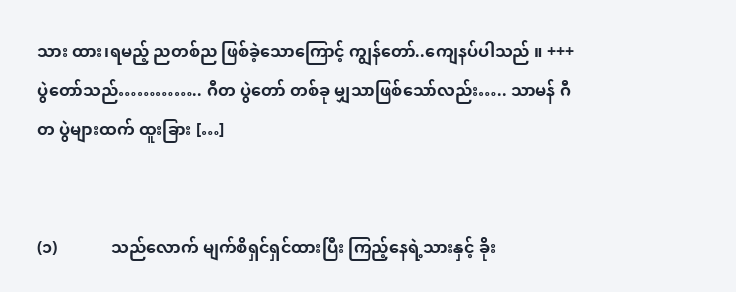သား ထား၊ရမည့် ညတစ်ည ဖြစ်ခဲ့သောကြောင့် ကျွန်တော်..ကျေနပ်ပါသည် ။ +++ ပွဲတော်သည်………….. ဂီတ ပွဲတော် တစ်ခု မျှသာဖြစ်သော်လည်း….. သာမန် ဂီတ ပွဲများထက် ထူးခြား […]


(၁)             သည်လောက် မျက်စိရှင်ရှင်ထားပြီး ကြည့်နေရဲ့သားနှင့် ခိုး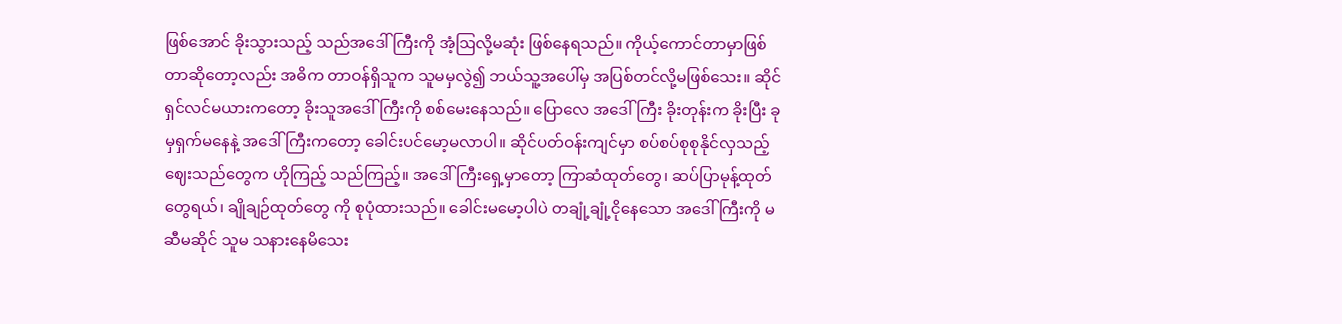ဖြစ်အောင် ခိုးသွားသည့် သည်အဒေါ်ကြီးကို အံ့ဩလို့မဆုံး ဖြစ်နေရသည်။ ကိုယ့်ကောင်တာမှာဖြစ်တာဆိုတော့လည်း အဓိက တာဝန်ရှိသူက သူမမှလွဲ၍ ဘယ်သူ့အပေါ်မှ အပြစ်တင်လို့မဖြစ်သေး။ ဆိုင်ရှင်လင်မယားကတော့ ခိုးသူအဒေါ်ကြီးကို စစ်မေးနေသည်။ ပြောလေ အဒေါ်ကြီး ခိုးတုန်းက ခိုးပြီး ခုမှရှက်မနေနဲ့ အဒေါ်ကြီးကတော့ ခေါင်းပင်မော့မလာပါ။ ဆိုင်ပတ်ဝန်းကျင်မှာ စပ်စပ်စုစုနိုင်လှသည့် ဈေးသည်တွေက ဟိုကြည့် သည်ကြည့်။ အဒေါ်ကြီးရှေ့မှာတော့ ကြာဆံထုတ်တွေ၊ ဆပ်ပြာမုန့်ထုတ်တွေရယ်၊ ချိုချဉ်ထုတ်တွေ ကို စုပုံထားသည်။ ခေါင်းမမော့ပါပဲ တချုံ့ချုံ့ငိုနေသော အဒေါ်ကြီးကို မဆီမဆိုင် သူမ သနားနေမိသေး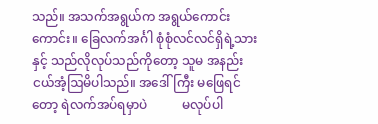သည်။ အသက်အရွယ်က အရွယ်ကောင်းကောင်း။ ခြေလက်အင်္ဂါ စုံစုံလင်လင်ရှိရဲ့သားနှင့် သည်လိုလုပ်သည်ကိုတော့ သူမ အနည်းငယ်အံ့ဩမိပါသည်။ အဒေါ်ကြီး မဖြေရင်တော့ ရဲလက်အပ်ရမှာပဲ           မလုပ်ပါ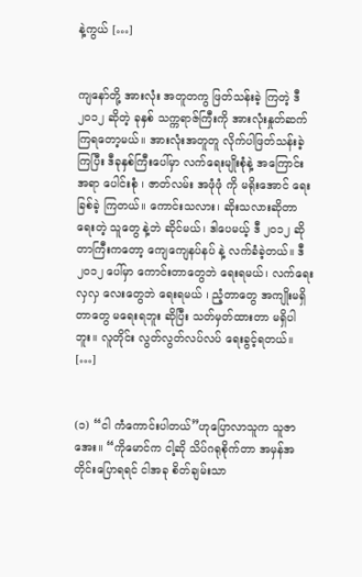နဲ့ကွယ် […]


ကျနော်တို့ အားလုံး အတူတကွ ဖြတ်သန်းခဲ့ ကြတဲ့ ဒီ ၂၀၁၂ ဆိုတဲ့ ခုနှစ် သက္ကရာဇ်ကြီးကို အားလုံးနှုတ်ဆက်ကြရတော့မယ်။ အားလုံးအတူတူ လိုက်ပါဖြတ်သန်းခဲ့ ကြပြီး ဒီခုနှစ်ကြီးပေါ်မှာ လက်ရေးမျိုးစုံနဲ့ အကြောင်းအရာ ပေါင်းစုံ ၊ ဇာတ်လမ်း အဖုံဖုံ ကို မရိုးအောင် ရေးခြစ်ခဲ့ ကြတယ်။ ကောင်းသလား၊ ဆိုးသလားဆိုတာ ရေးတဲ့ သူတွေ နဲ့ဘဲ ဆိုင်မယ်၊ ဒါပေမယ့် ဒီ ၂၀၁၂ ဆိုတာကြီးကတော့ ကျေကျေနပ်နပ် နဲ့ လက်ခံခဲ့တယ်။ ဒီ၂၀၁၂ ပေါ်မှာ ကောင်းတာတွေဘဲ ရေးရမယ်၊ လက်ရေးလှလှ လေးတွေဘဲ ရေးရမယ် ၊ ညံ့တာတွေ အကျိုးမရှိတာတွေ မရေးရဘူး ဆိုပြီး သတ်မှတ်ထားတာ မရှိပါဘူး။ လူတိုင်း လွတ်လွတ်လပ်လပ် ရေးခွင့်ရတယ်။ […]


(၁) “ငါ ကံကောင်းပါတယ်”ဟုပြောလာသူက သူဇာအေး။ “ကိုမောင်က ငါ့ဆို သိပ်ဂရုစိုက်တာ အမှန်အတိုင်းပြောရရင် ငါအခု စိတ်ချမ်းသာ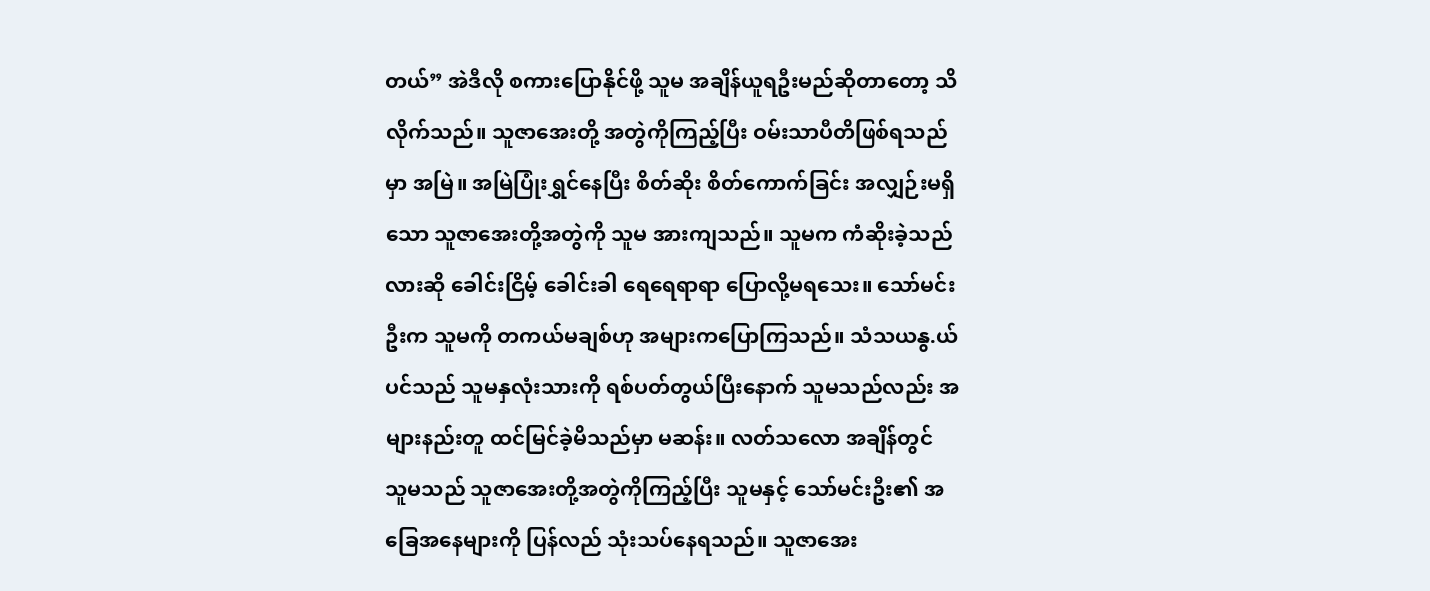တယ်” အဲဒီလို စကားပြောနိုင်ဖို့ သူမ အချိန်ယူရဦးမည်ဆိုတာတော့ သိလိုက်သည်။ သူဇာအေးတို့ အတွဲကိုကြည့်ပြီး ဝမ်းသာပီတိဖြစ်ရသည်မှာ အမြဲ။ အမြဲပြုံးရွှင်နေပြီး စိတ်ဆိုး စိတ်ကောက်ခြင်း အလျှဉ်းမရှိသော သူဇာအေးတို့အတွဲကို သူမ အားကျသည်။ သူမက ကံဆိုးခဲ့သည်လားဆို ခေါင်းငြိမ့် ခေါင်းခါ ရေရေရာရာ ပြောလို့မရသေး။ သော်မင်းဦးက သူမကို တကယ်မချစ်ဟု အများကပြောကြသည်။ သံသယနွ.ယ်ပင်သည် သူမနှလုံးသားကို ရစ်ပတ်တွယ်ပြီးနောက် သူမသည်လည်း အများနည်းတူ ထင်မြင်ခဲ့မိသည်မှာ မဆန်း။ လတ်သလော အချိန်တွင် သူမသည် သူဇာအေးတို့အတွဲကိုကြည့်ပြီး သူမနှင့် သော်မင်းဦး၏ အခြေအနေများကို ပြန်လည် သုံးသပ်နေရသည်။ သူဇာအေး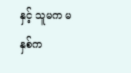နှင့် သူမက မနှစ်က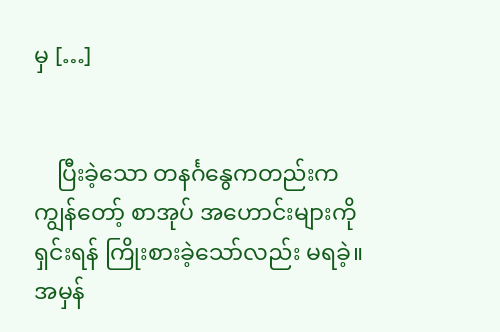မှ […]


    ပြီးခဲ့သော တနင်္ဂနွေကတည်းက ကျွန်တော့် စာအုပ် အဟောင်းများကို ရှင်းရန် ကြိုးစားခဲ့သော်လည်း မရခဲ့။ အမှန်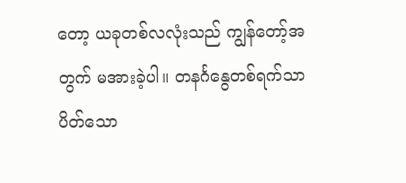တော့ ယခုတစ်လလုံးသည် ကျွန်တော့်အတွက် မအားခဲ့ပါ။ တနင်္ဂနွေတစ်ရက်သာ ပိတ်သော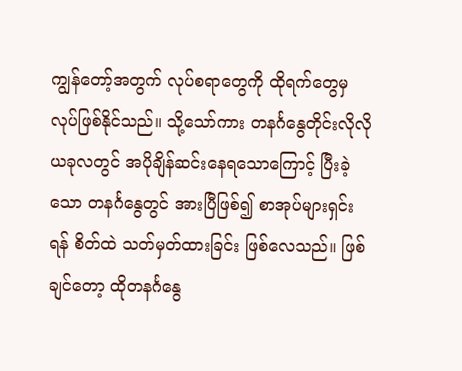ကျွန်တော့်အတွက် လုပ်စရာတွေကို ထိုရက်တွေမှ လုပ်ဖြစ်နိုင်သည်။ သို့သော်ကား တနင်္ဂနွေတိုင်းလိုလို ယခုလတွင် အပိုချိန်ဆင်းနေရသောကြောင့် ပြီးခဲ့သော တနင်္ဂနွေတွင် အားပြီဖြစ်၍ စာအုပ်များရှင်းရန် စိတ်ထဲ သတ်မှတ်ထားခြင်း ဖြစ်လေသည်။ ဖြစ်ချင်တော့ ထိုတနင်္ဂနွေ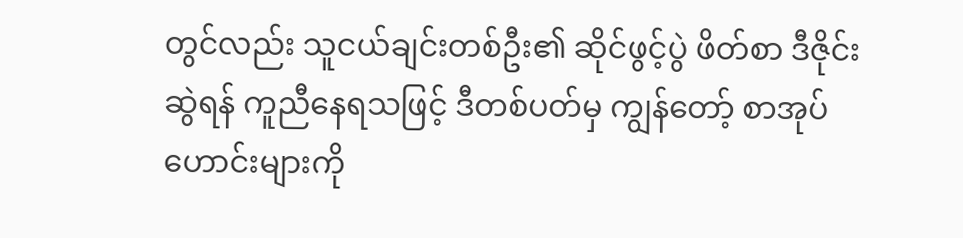တွင်လည်း သူငယ်ချင်းတစ်ဦး၏ ဆိုင်ဖွင့်ပွဲ ဖိတ်စာ ဒီဇိုင်းဆွဲရန် ကူညီနေရသဖြင့် ဒီတစ်ပတ်မှ ကျွန်တော့် စာအုပ်ဟောင်းများကို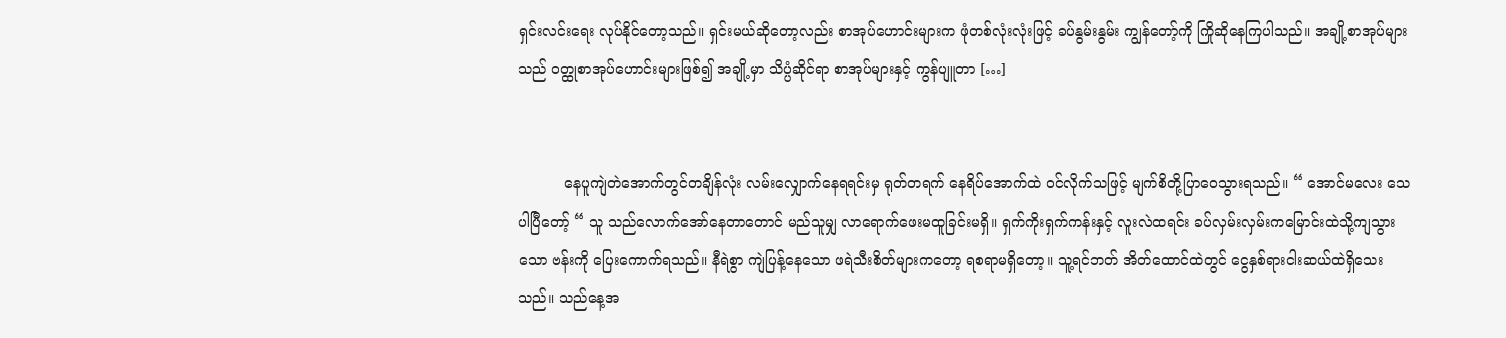ရှင်းလင်းရေး လုပ်နိုင်တော့သည်။ ရှင်းမယ်ဆိုတော့လည်း စာအုပ်ဟောင်းများက ဖုံတစ်လုံးလုံးဖြင့် ခပ်နွမ်းနွမ်း ကျွန်တော့်ကို ကြိုဆိုနေကြပါသည်။ အချို့စာအုပ်များသည် ဝတ္ထုစာအုပ်ဟောင်းများဖြစ်၍ အချို့မှာ သိပ္ပံဆိုင်ရာ စာအုပ်များနှင့် ကွန်ပျူတာ […]


          နေပူကျဲတဲအောက်တွင်တချိန်လုံး လမ်းလျှောက်နေရရင်းမှ ရုတ်တရက် နေရိပ်အောက်ထဲ ဝင်လိုက်သဖြင့် မျက်စိတို့ပြာဝေသွားရသည်။ “ အောင်မလေး သေပါပြီတော့် “ သူ သည်လောက်အော်နေတာတောင် မည်သူမျှ လာရောက်ဖေးမထူခြင်းမရှိ။ ရှက်ကိုးရှက်ကန်းနှင့် လူးလဲထရင်း ခပ်လှမ်းလှမ်းကမြောင်းထဲသို့ကျသွားသော ဗန်းကို ပြေးကောက်ရသည်။ နီရဲစွာ ကျဲပြန့်နေသော ဖရဲသီးစိတ်များကတော့ ရစရာမရှိတော့။ သူ့ရင်ဘတ် အိတ်ထောင်ထဲတွင် ငွေနှစ်ရားငါးဆယ်ထဲရှိသေးသည်။ သည်နေ့အ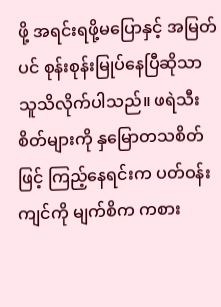ဖို့ အရင်းရဖို့မပြောနှင့် အမြတ်ပင် စုန်းစုန်းမြုပ်နေပြီဆိုသာ သူသိလိုက်ပါသည်။ ဖရဲသီးစိတ်များကို နှမြောတသစိတ်ဖြင့် ကြည့်နေရင်းက ပတ်ဝန်းကျင်ကို မျက်စိက ကစား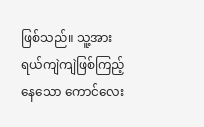ဖြစ်သည်။ သူ့အား ရယ်ကျဲကျဲဖြစ်ကြည့်နေသော ကောင်လေး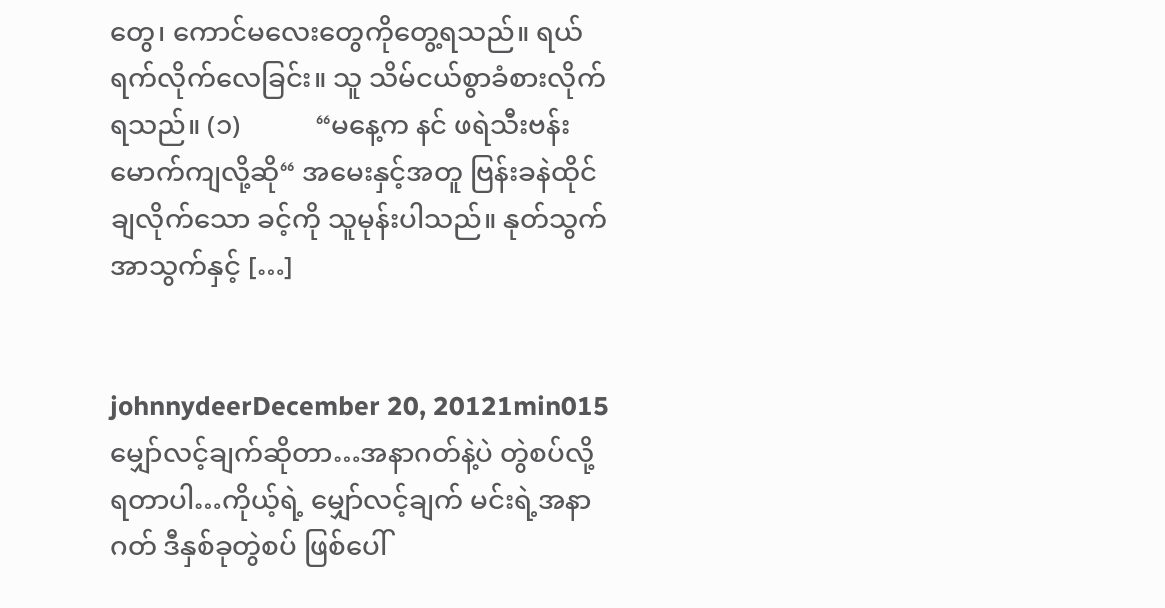တွေ၊ ကောင်မလေးတွေကိုတွေ့ရသည်။ ရယ်ရက်လိုက်လေခြင်း။ သူ သိမ်ငယ်စွာခံစားလိုက်ရသည်။ (၁)           “မနေ့က နင် ဖရဲသီးဗန်းမောက်ကျလို့ဆို“ အမေးနှင့်အတူ ဗြန်းခနဲထိုင်ချလိုက်သော ခင့်ကို သူမုန်းပါသည်။ နုတ်သွက်အာသွက်နှင့် […]


johnnydeerDecember 20, 20121min015
မျှော်လင့်ချက်ဆိုတာ…အနာဂတ်နဲ့ပဲ တွဲစပ်လို့ရတာပါ…ကိုယ့်ရဲ့ မျှော်လင့်ချက် မင်းရဲ့အနာဂတ် ဒီနှစ်ခုတွဲစပ် ဖြစ်ပေါ်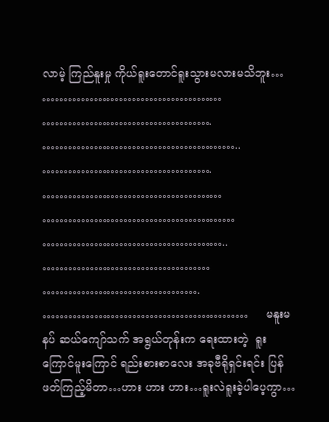လာမဲ့ ကြည်နူးမှု ကိုယ်ရူးတောင်ရူးသွားမလားမသိဘူး… …………………………………… …………………………………. ……………………………………….. …………………………………. …………………………………… ……………………………………… …………………………………….. ………………………………… ………………………………. …………………………………………     မနူးမနပ် ဆယ်ကျော်သက် အရွယ်တုန်းက ရေးထားတဲ့  ရူးကြောင်မူးကြောင် ရည်းစားစာလေး အခုဗီရိုရှင်းရင်း ပြန်ဖတ်ကြည့်မိတာ…ဟား ဟား ဟား…ရူးလဲရူးခဲ့ပါပေ့ကွာ…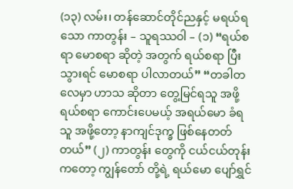(၁၃) လမ်း၊ တန်ဆောင်တိုင်ညနှင့် မရယ်ရသော ကာတွန်း – သူရဿဝါ – (၁) “ရယ်စရာ မောစရာ ဆိုတဲ့ အတွက် ရယ်စရာ ပြီးသွားရင် မောစရာ ပါလာတယ်” “တခါတလေမှာ ဟာသ ဆိုတာ တွေ့မြင်ရသူ အဖို့ ရယ်စရာ ကောင်းပေမယ့် အရယ်မော ခံရသူ အဖို့တော့ နာကျင်ဒုက္ခ ဖြစ်နေတတ်တယ်” (၂) ကာတွန်း တွေကို ငယ်ငယ်တုန်းကတော့ ကျွန်တော် တို့ရဲ့ ရယ်မော ပျော်ရွှင်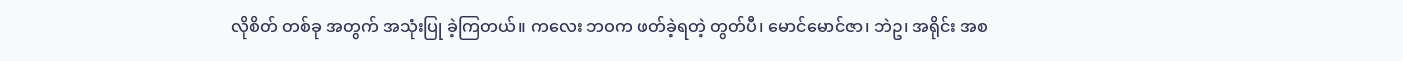လိုစိတ် တစ်ခု အတွက် အသုံးပြု ခဲ့ကြတယ်။ ကလေး ဘဝက ဖတ်ခဲ့ရတဲ့ တွတ်ပီ၊ မောင်မောင်ဇာ၊ ဘဲဥ၊ အရိုင်း အစ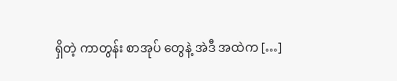ရှိတဲ့ ကာတွန်း စာအုပ် တွေနဲ့ အဲဒီ အထဲက […]